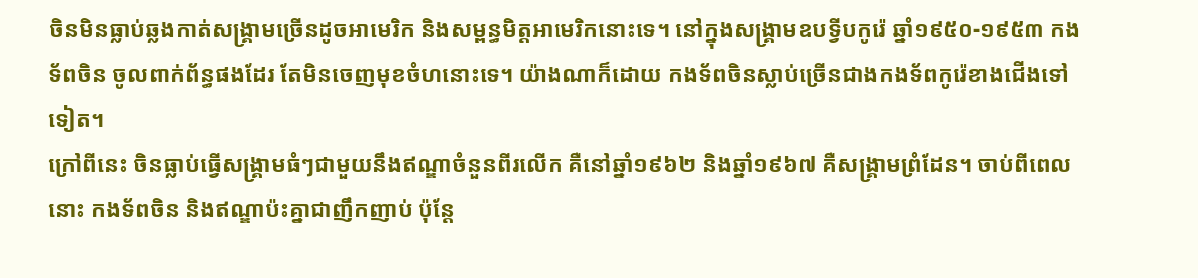ចិនមិនធ្លាប់ឆ្លងកាត់សង្គ្រាមច្រើនដូចអាមេរិក និងសម្ពន្ធមិត្តអាមេរិកនោះទេ។ នៅក្នុងសង្គ្រាមឧបទ្វីបកូរ៉េ ឆ្នាំ១៩៥០-១៩៥៣ កងទ័ពចិន ចូលពាក់ព័ន្ធផងដែរ តែមិនចេញមុខចំហនោះទេ។ យ៉ាងណាក៏ដោយ កងទ័ពចិនស្លាប់ច្រើនជាងកងទ័ពកូរ៉េខាងជើងទៅទៀត។
ក្រៅពីនេះ ចិនធ្លាប់ធ្វើសង្គ្រាមធំៗជាមួយនឹងឥណ្ឌាចំនួនពីរលើក គឺនៅឆ្នាំ១៩៦២ និងឆ្នាំ១៩៦៧ គឺសង្គ្រាមព្រំដែន។ ចាប់ពីពេលនោះ កងទ័ពចិន និងឥណ្ឌាប៉ះគ្នាជាញឹកញាប់ ប៉ុន្តែ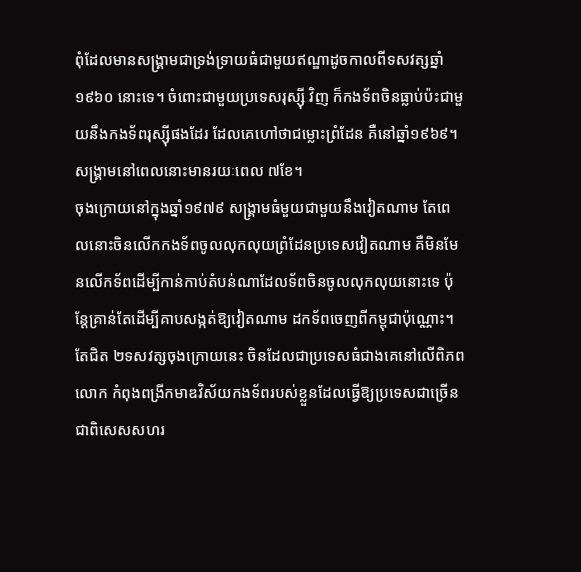ពុំដែលមានសង្គ្រាមជាទ្រង់ទ្រាយធំជាមួយឥណ្ឌាដូចកាលពីទសវត្សឆ្នាំ១៩៦០ នោះទេ។ ចំពោះជាមួយប្រទេសរុស្ស៊ី វិញ ក៏កងទ័ពចិនធ្លាប់ប៉ះជាមួយនឹងកងទ័ពរុស្ស៊ីផងដែរ ដែលគេហៅថាជម្លោះព្រំដែន គឺនៅឆ្នាំ១៩៦៩។ សង្គ្រាមនៅពេលនោះមានរយៈពេល ៧ខែ។
ចុងក្រោយនៅក្នុងឆ្នាំ១៩៧៩ សង្គ្រាមធំមួយជាមួយនឹងវៀតណាម តែពេលនោះចិនលើកកងទ័ពចូលលុកលុយព្រំដែនប្រទេសវៀតណាម គឺមិនមែនលើកទ័ពដើម្បីកាន់កាប់តំបន់ណាដែលទ័ពចិនចូលលុកលុយនោះទេ ប៉ុន្តែគ្រាន់តែដើម្បីគាបសង្កត់ឱ្យវៀតណាម ដកទ័ពចេញពីកម្ពុជាប៉ុណ្ណោះ។
តែជិត ២ទសវត្សចុងក្រោយនេះ ចិនដែលជាប្រទេសធំជាងគេនៅលើពិភពលោក កំពុងពង្រីកមាឌវិស័យកងទ័ពរបស់ខ្លួនដែលធ្វើឱ្យប្រទេសជាច្រើន ជាពិសេសសហរ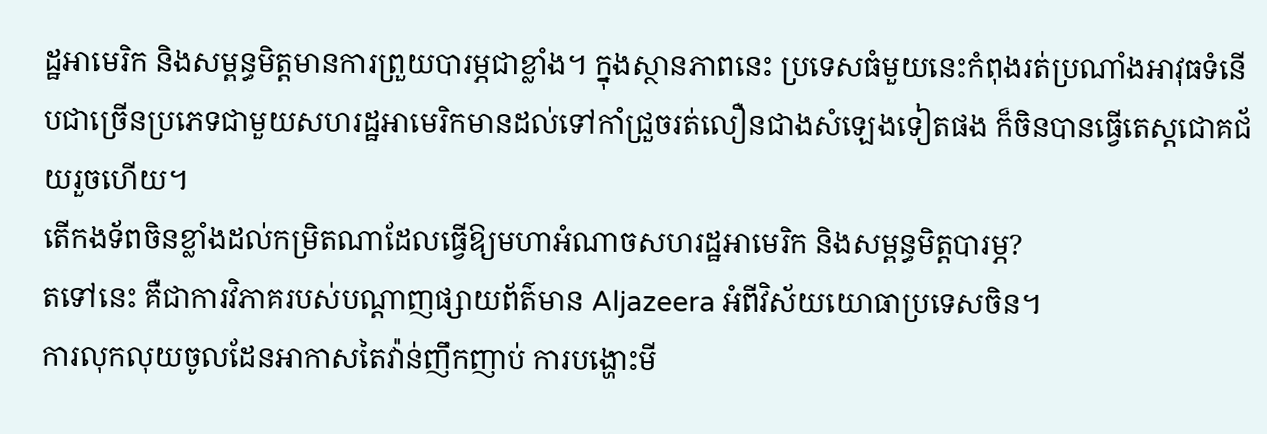ដ្ឋអាមេរិក និងសម្ពន្ធមិត្តមានការព្រួយបារម្ភជាខ្លាំង។ ក្នុងស្ថានភាពនេះ ប្រទេសធំមួយនេះកំពុងរត់ប្រណាំងអាវុធទំនើបជាច្រើនប្រភេទជាមួយសហរដ្ឋអាមេរិកមានដល់ទៅកាំជ្រួចរត់លឿនជាងសំឡេងទៀតផង ក៏ចិនបានធ្វើតេស្ដជោគជ័យរួចហើយ។
តើកងទ័ពចិនខ្លាំងដល់កម្រិតណាដែលធ្វើឱ្យមហាអំណាចសហរដ្ឋអាមេរិក និងសម្ពន្ធមិត្តបារម្ភ?
តទៅនេះ គឺជាការវិភាគរបស់បណ្ដាញផ្សាយព័ត៌មាន Aljazeera អំពីវិស័យយោធាប្រទេសចិន។
ការលុកលុយចូលដែនអាកាសតៃវ៉ាន់ញឹកញាប់ ការបង្ហោះមី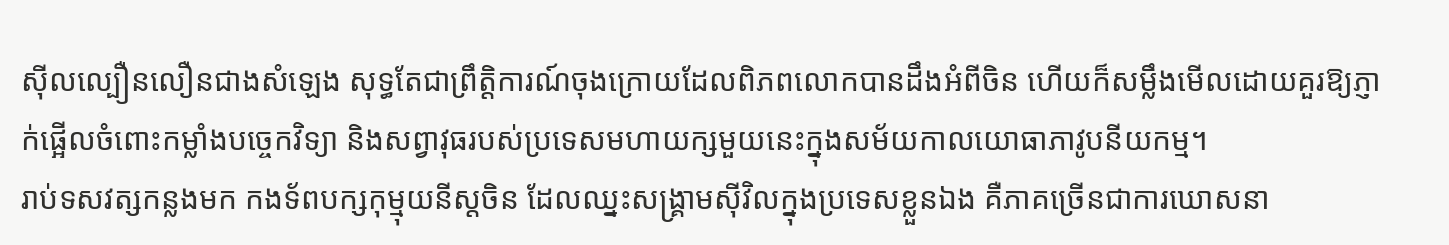ស៊ីលល្បឿនលឿនជាងសំឡេង សុទ្ធតែជាព្រឹត្តិការណ៍ចុងក្រោយដែលពិភពលោកបានដឹងអំពីចិន ហើយក៏សម្លឹងមើលដោយគួរឱ្យភ្ញាក់ផ្អើលចំពោះកម្លាំងបច្ចេកវិទ្យា និងសព្វាវុធរបស់ប្រទេសមហាយក្សមួយនេះក្នុងសម័យកាលយោធាភាវូបនីយកម្ម។
រាប់ទសវត្សកន្លងមក កងទ័ពបក្សកុម្មុយនីស្តចិន ដែលឈ្នះសង្គ្រាមស៊ីវិលក្នុងប្រទេសខ្លួនឯង គឺភាគច្រើនជាការឃោសនា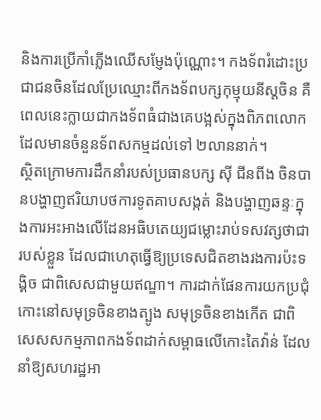និងការប្រើកាំភ្លើងឈើសម្ញែងប៉ុណ្ណោះ។ កងទ័ពរំដោះប្រជាជនចិនដែលប្រែឈ្មោះពីកងទ័ពបក្សកុម្មុយនីស្តចិន គឺពេលនេះក្លាយជាកងទ័ពធំជាងគេបង្អស់ក្នុងពិភពលោក ដែលមានចំនួនទ័ពសកម្មដល់ទៅ ២លាននាក់។
ស្ថិតក្រោមការដឹកនាំរបស់ប្រធានបក្ស ស៊ី ជីនពីង ចិនបានបង្ហាញឥរិយាបថការទូតគាបសង្កត់ និងបង្ហាញឆន្ទៈក្នុងការអះអាងលើដែនអធិបតេយ្យជម្លោះរាប់ទសវត្សថាជារបស់ខ្លួន ដែលជាហេតុធ្វើឱ្យប្រទេសជិតខាងរងការប៉ះទង្គិច ជាពិសេសជាមួយឥណ្ឌា។ ការដាក់ផែនការយកប្រជុំកោះនៅសមុទ្រចិនខាងត្បូង សមុទ្រចិនខាងកើត ជាពិសេសសកម្មភាពកងទ័ពដាក់សម្ពាធលើកោះតៃវ៉ាន់ ដែលនាំឱ្យសហរដ្ឋអា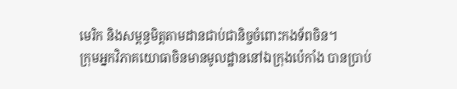មេរិក និងសម្ពន្ធមិត្តតាមដានជាប់ជានិច្ចចំពោះកងទ័ពចិន។
ក្រុមអ្នកវិភាគយោធាចិនមានមូលដ្ឋាននៅឯក្រុងប៉េកាំង បានប្រាប់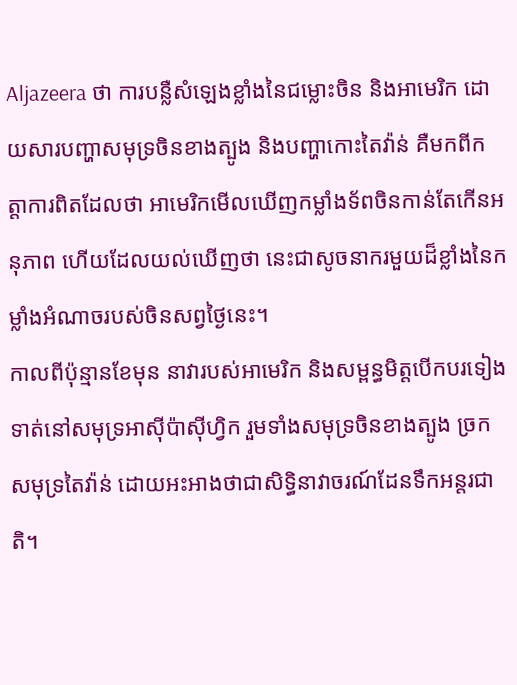Aljazeera ថា ការបន្លឺសំឡេងខ្លាំងនៃជម្លោះចិន និងអាមេរិក ដោយសារបញ្ហាសមុទ្រចិនខាងត្បូង និងបញ្ហាកោះតៃវ៉ាន់ គឺមកពីកត្តាការពិតដែលថា អាមេរិកមើលឃើញកម្លាំងទ័ពចិនកាន់តែកើនអនុភាព ហើយដែលយល់ឃើញថា នេះជាសូចនាករមួយដ៏ខ្លាំងនៃកម្លាំងអំណាចរបស់ចិនសព្វថ្ងៃនេះ។
កាលពីប៉ុន្មានខែមុន នាវារបស់អាមេរិក និងសម្ពន្ធមិត្តបើកបរទៀងទាត់នៅសមុទ្រអាស៊ីប៉ាស៊ីហ្វិក រួមទាំងសមុទ្រចិនខាងត្បូង ច្រកសមុទ្រតៃវ៉ាន់ ដោយអះអាងថាជាសិទ្ធិនាវាចរណ៍ដែនទឹកអន្តរជាតិ។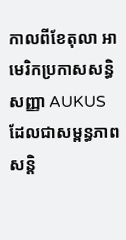កាលពីខែតុលា អាមេរិកប្រកាសសន្ធិសញ្ញា AUKUS ដែលជាសម្ពន្ធភាពសន្តិ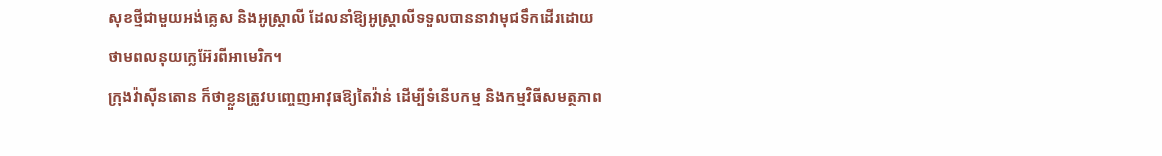សុខថ្មីជាមួយអង់គ្លេស និងអូស្ត្រាលី ដែលនាំឱ្យអូស្ត្រាលីទទួលបាននាវាមុជទឹកដើរដោយថាមពលនុយក្លេអ៊ែរពីអាមេរិក។
ក្រុងវ៉ាស៊ីនតោន ក៏ថាខ្លួនត្រូវបញ្ចេញអាវុធឱ្យតៃវ៉ាន់ ដើម្បីទំនើបកម្ម និងកម្មវិធីសមត្ថភាព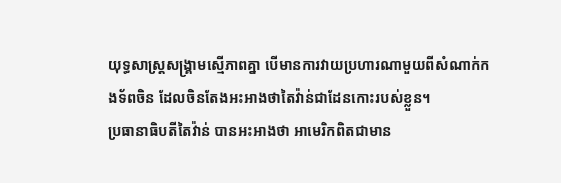យុទ្ធសាស្ត្រសង្គ្រាមស្មើភាពគ្នា បើមានការវាយប្រហារណាមួយពីសំណាក់កងទ័ពចិន ដែលចិនតែងអះអាងថាតៃវ៉ាន់ជាដែនកោះរបស់ខ្លួន។
ប្រធានាធិបតីតៃវ៉ាន់ បានអះអាងថា អាមេរិកពិតជាមាន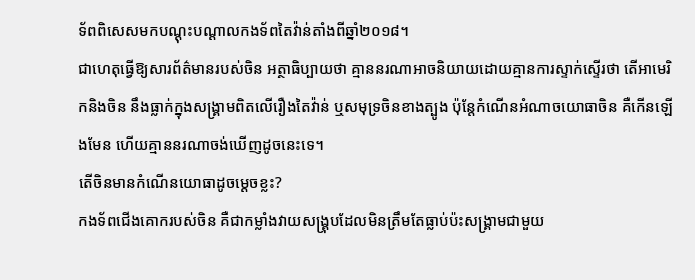ទ័ពពិសេសមកបណ្ដុះបណ្ដាលកងទ័ពតៃវ៉ាន់តាំងពីឆ្នាំ២០១៨។
ជាហេតុធ្វើឱ្យសារព័ត៌មានរបស់ចិន អត្ថាធិប្បាយថា គ្មាននរណាអាចនិយាយដោយគ្មានការស្ទាក់ស្ទើរថា តើអាមេរិកនិងចិន នឹងធ្លាក់ក្នុងសង្គ្រាមពិតលើរឿងតៃវ៉ាន់ ឬសមុទ្រចិនខាងត្បូង ប៉ុន្តែកំណើនអំណាចយោធាចិន គឺកើនឡើងមែន ហើយគ្មាននរណាចង់ឃើញដូចនេះទេ។
តើចិនមានកំណើនយោធាដូចម្ដេចខ្លះ?
កងទ័ពជើងគោករបស់ចិន គឺជាកម្លាំងវាយសង្គ្រុបដែលមិនត្រឹមតែធ្លាប់ប៉ះសង្គ្រាមជាមួយ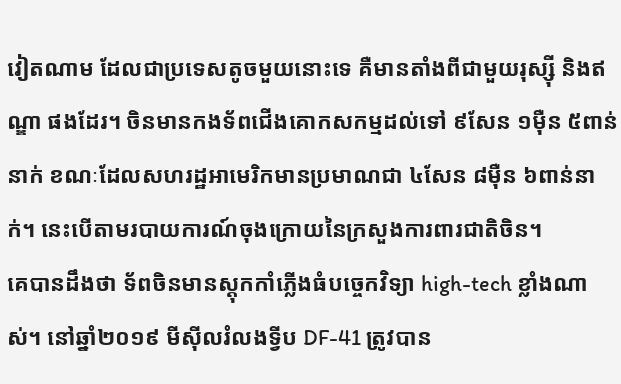វៀតណាម ដែលជាប្រទេសតូចមួយនោះទេ គឺមានតាំងពីជាមួយរុស្ស៊ី និងឥណ្ឌា ផងដែរ។ ចិនមានកងទ័ពជើងគោកសកម្មដល់ទៅ ៩សែន ១ម៉ឺន ៥ពាន់នាក់ ខណៈដែលសហរដ្ឋអាមេរិកមានប្រមាណជា ៤សែន ៨ម៉ឺន ៦ពាន់នាក់។ នេះបើតាមរបាយការណ៍ចុងក្រោយនៃក្រសួងការពារជាតិចិន។
គេបានដឹងថា ទ័ពចិនមានស្ដុកកាំភ្លើងធំបច្ចេកវិទ្យា high-tech ខ្លាំងណាស់។ នៅឆ្នាំ២០១៩ មីស៊ីលរំលងទ្វីប DF-41 ត្រូវបាន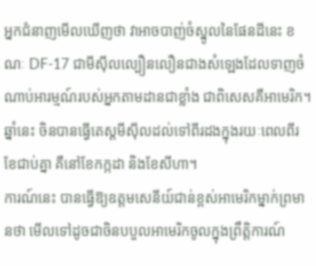អ្នកជំនាញមើលឃើញថា វាអាចបាញ់ចំស្នូលនៃផែនដីនេះ ខណៈ DF-17 ជាមីស៊ីលល្បឿនលឿនជាងសំឡេងដែលទាញចំណាប់អារម្មណ៍របស់អ្នកតាមដានជាខ្លាំង ជាពិសេសគឺអាមេរិក។
ឆ្នាំនេះ ចិនបានធ្វើតេស្ដមីស៊ីលដល់ទៅពីរដងក្នុងរយៈពេលពីរខែជាប់គ្នា គឺនៅខែកក្កដា និងខែសីហា។
ការណ៍នេះ បានធ្វើឱ្យឧត្តមសេនីយ៍ជាន់ខ្ពស់អាមេរិកម្នាក់ព្រមានថា មើលទៅដូចជាចិនបបួលអាមេរិកចូលក្នុងព្រឹត្តិការណ៍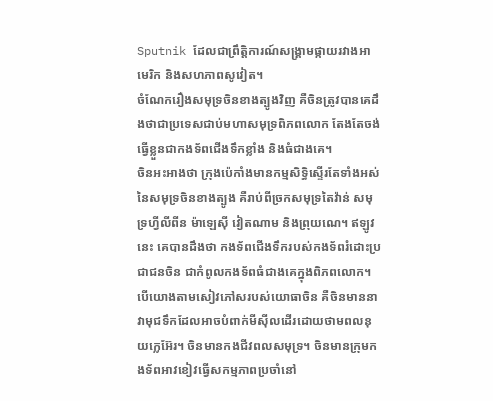Sputnik ដែលជាព្រឹត្តិការណ៍សង្គ្រាមផ្កាយរវាងអាមេរិក និងសហភាពសូវៀត។
ចំណែករឿងសមុទ្រចិនខាងត្បូងវិញ គឺចិនត្រូវបានគេដឹងថាជាប្រទេសជាប់មហាសមុទ្រពិភពលោក តែងតែចង់ធ្វើខ្លួនជាកងទ័ពជើងទឹកខ្លាំង និងធំជាងគេ។
ចិនអះអាងថា ក្រុងប៉េកាំងមានកម្មសិទ្ធិស្ទើរតែទាំងអស់នៃសមុទ្រចិនខាងត្បូង គឺរាប់ពីច្រកសមុទ្រតៃវ៉ាន់ សមុទ្រហ្វីលីពីន ម៉ាឡេស៊ី វៀតណាម និងព្រុយណេ។ ឥឡូវនេះ គេបានដឹងថា កងទ័ពជើងទឹករបស់កងទ័ពរំដោះប្រជាជនចិន ជាកំពូលកងទ័ពធំជាងគេក្នុងពិភពលោក។
បើយោងតាមសៀវភៅសរបស់យោធាចិន គឺចិនមាននាវាមុជទឹកដែលអាចបំពាក់មីស៊ីលដើរដោយថាមពលនុយក្លេអ៊ែរ។ ចិនមានកងជីវពលសមុទ្រ។ ចិនមានក្រុមកងទ័ពអាវខៀវធ្វើសកម្មភាពប្រចាំនៅ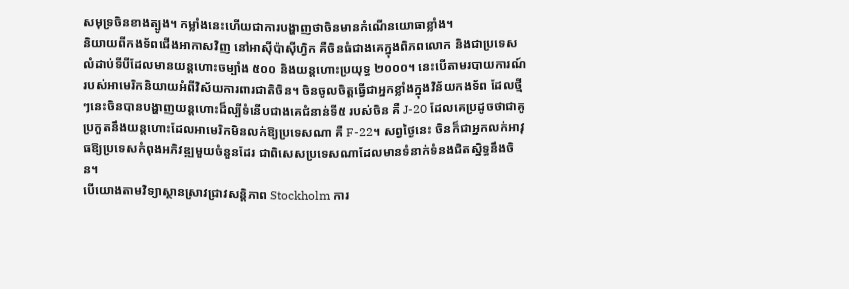សមុទ្រចិនខាងត្បូង។ កម្លាំងនេះហើយជាការបង្ហាញថាចិនមានកំណើនយោធាខ្លាំង។
និយាយពីកងទ័ពជើងអាកាសវិញ នៅអាស៊ីប៉ាស៊ីហ្វិក គឺចិនធំជាងគេក្នុងពិភពលោក និងជាប្រទេសលំដាប់ទីបីដែលមានយន្តហោះចម្បាំង ៥០០ និងយន្តហោះប្រយុទ្ធ ២០០០។ នេះបើតាមរបាយការណ៍របស់អាមេរិកនិយាយអំពីវិស័យការពារជាតិចិន។ ចិនចូលចិត្តធ្វើជាអ្នកខ្លាំងក្នុងវិន័យកងទ័ព ដែលថ្មីៗនេះចិនបានបង្ហាញយន្តហោះដ៏ល្បីទំនើបជាងគេជំនាន់ទី៥ របស់ចិន គឺ J-20 ដែលគេប្រដូចថាជាគូប្រកួតនឹងយន្តហោះដែលអាមេរិកមិនលក់ឱ្យប្រទេសណា គឺ F-22។ សព្វថ្ងៃនេះ ចិនក៏ជាអ្នកលក់អាវុធឱ្យប្រទេសកំពុងអភិវឌ្ឍមួយចំនួនដែរ ជាពិសេសប្រទេសណាដែលមានទំនាក់ទំនងជិតស្និទ្ធនឹងចិន។
បើយោងតាមវិទ្យាស្ថានស្រាវជ្រាវសន្តិភាព Stockholm ការ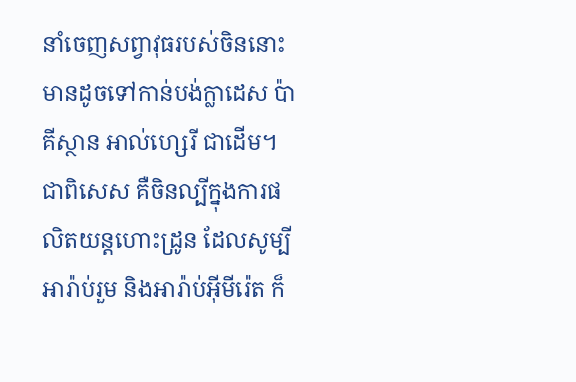នាំចេញសព្វាវុធរបស់ចិននោះមានដូចទៅកាន់បង់ក្លាដេស ប៉ាគីស្ថាន អាល់ហ្សេរី ជាដើម។ ជាពិសេស គឺចិនល្បីក្នុងការផលិតយន្តហោះដ្រូន ដែលសូម្បីអារ៉ាប់រួម និងអារ៉ាប់អ៊ីមីរ៉េត ក៏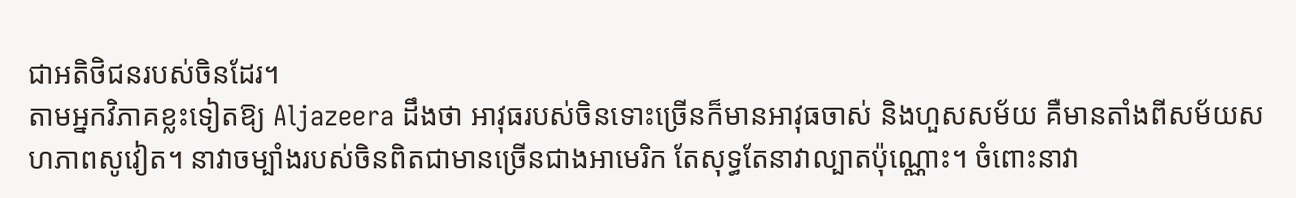ជាអតិថិជនរបស់ចិនដែរ។
តាមអ្នកវិភាគខ្លះទៀតឱ្យ Aljazeera ដឹងថា អាវុធរបស់ចិនទោះច្រើនក៏មានអាវុធចាស់ និងហួសសម័យ គឺមានតាំងពីសម័យសហភាពសូវៀត។ នាវាចម្បាំងរបស់ចិនពិតជាមានច្រើនជាងអាមេរិក តែសុទ្ធតែនាវាល្បាតប៉ុណ្ណោះ។ ចំពោះនាវា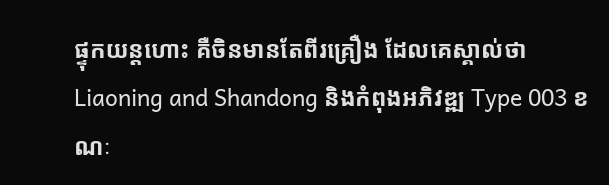ផ្ទុកយន្តហោះ គឺចិនមានតែពីរគ្រឿង ដែលគេស្គាល់ថា Liaoning and Shandong និងកំពុងអភិវឌ្ឍ Type 003 ខណៈ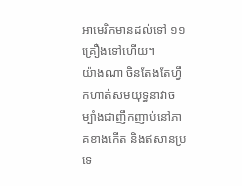អាមេរិកមានដល់ទៅ ១១គ្រឿងទៅហើយ។
យ៉ាងណា ចិនតែងតែហ្វឹកហាត់សមយុទ្ធនាវាចម្បាំងជាញឹកញាប់នៅភាគខាងកើត និងឥសានប្រទេ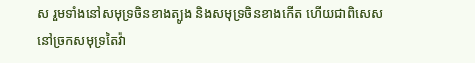ស រួមទាំងនៅសមុទ្រចិនខាងត្បូង និងសមុទ្រចិនខាងកើត ហើយជាពិសេសនៅច្រកសមុទ្រតៃវ៉ា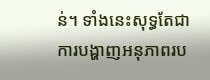ន់។ ទាំងនេះសុទ្ធតែជាការបង្ហាញអនុភាពរប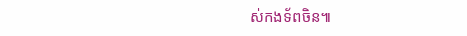ស់កងទ័ពចិន៕